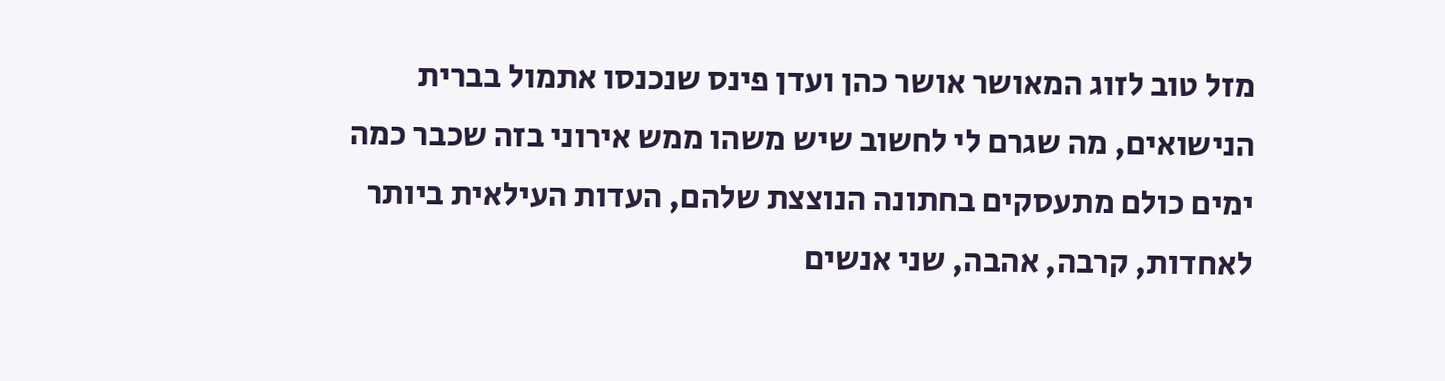מזל טוב לזוג המאושר אושר כהן ועדן פינס שנכנסו אתמול בברית הנישואים, מה שגרם לי לחשוב שיש משהו ממש אירוני בזה שכבר כמה ימים כולם מתעסקים בחתונה הנוצצת שלהם, העדות העילאית ביותר לאחדות, קרבה, אהבה, שני אנשים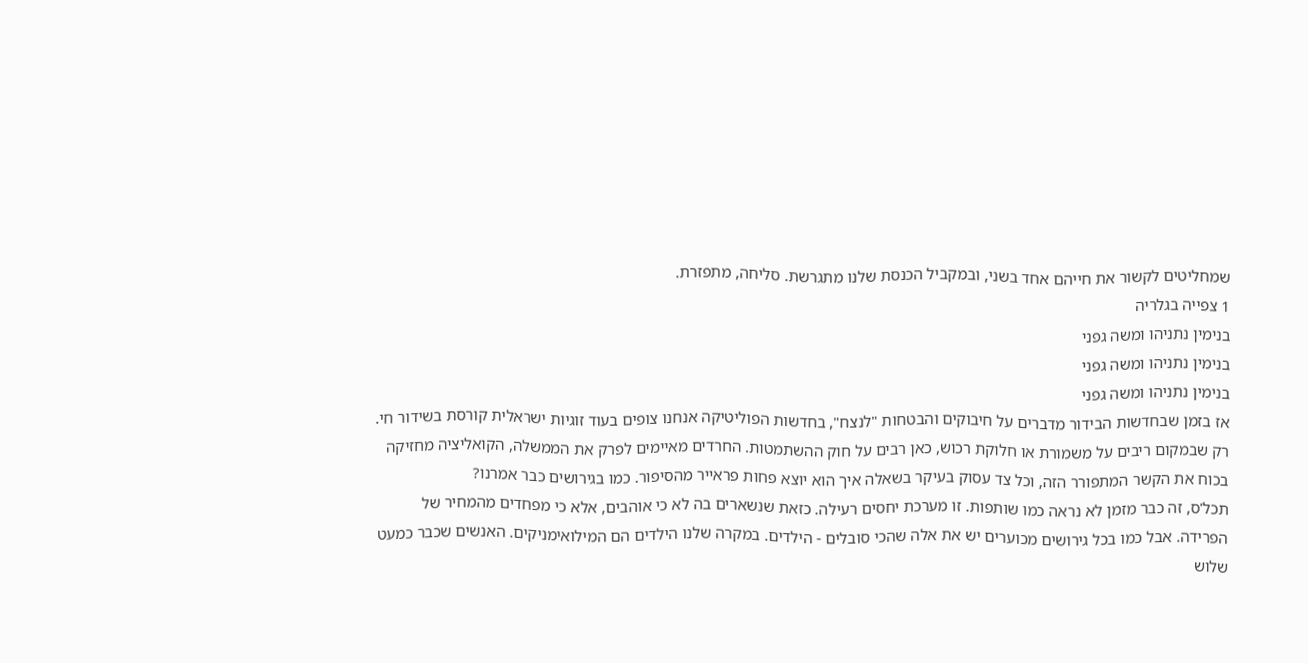שמחליטים לקשור את חייהם אחד בשני, ובמקביל הכנסת שלנו מתגרשת. סליחה, מתפזרת.
1 צפייה בגלריה
בנימין נתניהו ומשה גפני
בנימין נתניהו ומשה גפני
בנימין נתניהו ומשה גפני
אז בזמן שבחדשות הבידור מדברים על חיבוקים והבטחות "לנצח", בחדשות הפוליטיקה אנחנו צופים בעוד זוגיות ישראלית קורסת בשידור חי. רק שבמקום ריבים על משמורת או חלוקת רכוש, כאן רבים על חוק ההשתמטות. החרדים מאיימים לפרק את הממשלה, הקואליציה מחזיקה בכוח את הקשר המתפורר הזה, וכל צד עסוק בעיקר בשאלה איך הוא יוצא פחות פראייר מהסיפור. כמו בגירושים כבר אמרנו?
תכל'ס, זה כבר מזמן לא נראה כמו שותפות. זו מערכת יחסים רעילה. כזאת שנשארים בה לא כי אוהבים, אלא כי מפחדים מהמחיר של הפרידה. אבל כמו בכל גירושים מכוערים יש את אלה שהכי סובלים - הילדים. במקרה שלנו הילדים הם המילואימניקים. האנשים שכבר כמעט שלוש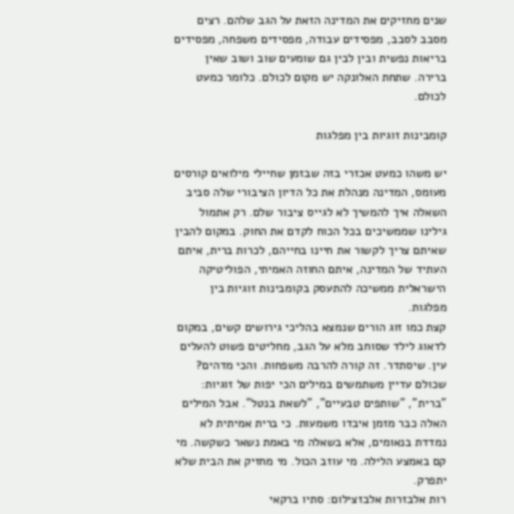שנים מחזיקים את המדינה הזאת על הגב שלהם. רצים מסבב לסבב, מפסידים עבודה, מפסידים משפחה, מפסידים בריאות נפשית ובין לבין גם שומעים שוב ושוב שאין ברירה. שתחת האלונקה יש מקום לכולם. כלומר כמעט לכולם.

קומבינות זוגיות בין מפלגות

יש משהו כמעט אכזרי בזה שבזמן שחיילי מילואים קורסים מעומס, המדינה מנהלת את כל הדיון הציבורי שלה סביב השאלה איך להמשיך לא לגייס ציבור שלם. רק אתמול גילינו שממשיכים בכל הכוח לקדם את החוק. במקום להבין שאיתם צריך לקשור את חיינו בחייהם, לכרות ברית, איתם העתיד של המדינה, איתם החוזה האמיתי, הפוליטיקה הישראלית ממשיכה להתעסק בקומבינות זוגיות בין מפלגות.
קצת כמו זוג הורים שנמצא בהליכי גירושים קשים, במקום לדאוג לילד שסוחב מלא על הגב, מחליטים פשוט להעלים עין. שיסתדר. זה קורה להרבה משפחות. והכי מדהים? שכולם עדיין משתמשים במילים הכי יפות של זוגיות: "ברית", "שותפים טבעיים", "לשאת בנטל". אבל המילים האלה כבר מזמן איבדו משמעות. כי ברית אמיתית לא נמדדת בנאומים, אלא בשאלה מי באמת נשאר כשקשה. מי קם באמצע הלילה. מי עוזב הכול. מי מחזיק את הבית שלא יתפרק.
רות אלבזרות אלבזצילום: סתיו ברקאי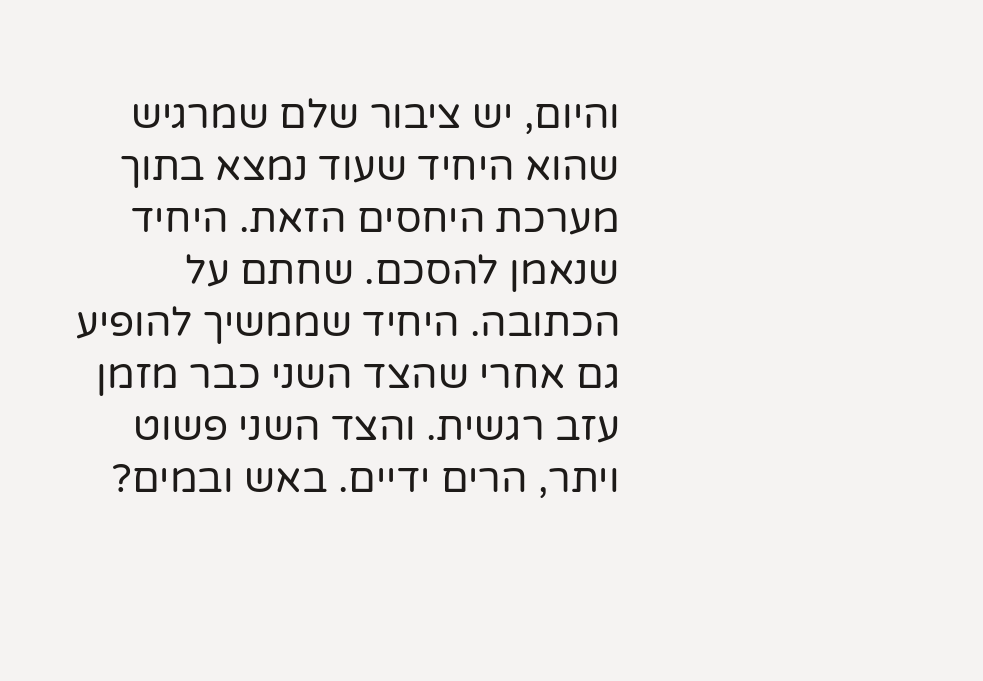והיום, יש ציבור שלם שמרגיש שהוא היחיד שעוד נמצא בתוך מערכת היחסים הזאת. היחיד שנאמן להסכם. שחתם על הכתובה. היחיד שממשיך להופיע גם אחרי שהצד השני כבר מזמן עזב רגשית. והצד השני פשוט ויתר, הרים ידיים. באש ובמים?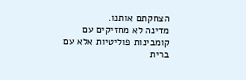הצחקתם אותנו.
מדינה לא מחזיקים עם קומבינות פוליטיות אלא עם ברית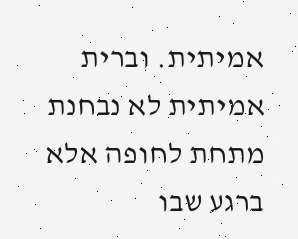אמיתית. וברית אמיתית לא נבחנת מתחת לחופה אלא ברגע שבו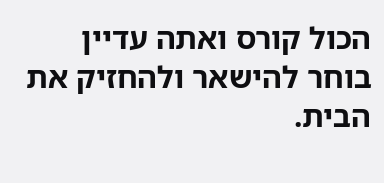הכול קורס ואתה עדיין בוחר להישאר ולהחזיק את הבית.